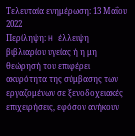Τελευταία ενημέρωση: 13 Μαΐου 2022
Περίληψη: H έλλειψη βιβλιαρίου υγείας ή η μη θεώρησή του επιφέρει ακυρότητα της σύμβασης των εργαζομένων σε ξενοδοχειακές επιχειρήσεις, εφόσον ανήκουν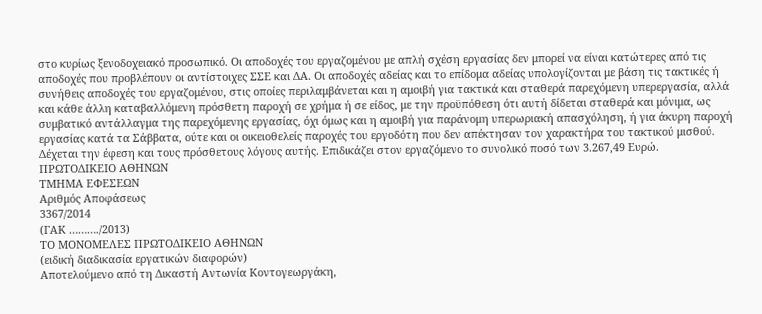στο κυρίως ξενοδοχειακό προσωπικό. Οι αποδοχές του εργαζομένου με απλή σχέση εργασίας δεν μπορεί να είναι κατώτερες από τις αποδοχές που προβλέπουν οι αντίστοιχες ΣΣΕ και ΔΑ. Οι αποδοχές αδείας και το επίδομα αδείας υπολογίζονται με βάση τις τακτικές ή συνήθεις αποδοχές του εργαζομένου, στις οποίες περιλαμβάνεται και η αμοιβή για τακτικά και σταθερά παρεχόμενη υπερεργασία, αλλά και κάθε άλλη καταβαλλόμενη πρόσθετη παροχή σε χρήμα ή σε είδος, με την προϋπόθεση ότι αυτή δίδεται σταθερά και μόνιμα, ως συμβατικό αντάλλαγμα της παρεχόμενης εργασίας, όχι όμως και η αμοιβή για παράνομη υπερωριακή απασχόληση, ή για άκυρη παροχή εργασίας κατά τα Σάββατα, ούτε και οι οικειοθελείς παροχές του εργοδότη που δεν απέκτησαν τον χαρακτήρα του τακτικού μισθού. Δέχεται την έφεση και τους πρόσθετους λόγους αυτής. Επιδικάζει στον εργαζόμενο το συνολικό ποσό των 3.267,49 Ευρώ.
ΠΡΩΤΟΔΙΚΕΙΟ ΑΘΗΝΩΝ
ΤΜΗΜΑ ΕΦΕΣΕΩΝ
Αριθμός Αποφάσεως
3367/2014
(ΓΑΚ ………./2013)
ΤΟ ΜΟΝΟΜΕΛΕΣ ΠΡΩΤΟΔΙΚΕΙΟ ΑΘΗΝΩΝ
(ειδική διαδικασία εργατικών διαφορών)
Αποτελούμενο από τη Δικαστή Αντωνία Κοντογεωργάκη,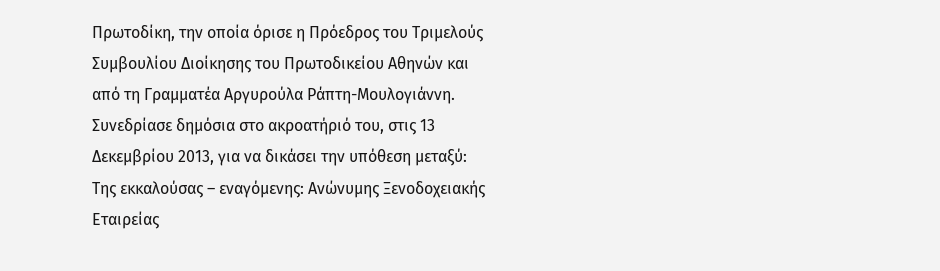Πρωτοδίκη, την οποία όρισε η Πρόεδρος του Τριμελούς Συμβουλίου Διοίκησης του Πρωτοδικείου Αθηνών και από τη Γραμματέα Αργυρούλα Ράπτη-Μουλογιάννη.
Συνεδρίασε δημόσια στο ακροατήριό του, στις 13 Δεκεμβρίου 2013, για να δικάσει την υπόθεση μεταξύ:
Της εκκαλούσας – εναγόμενης: Ανώνυμης Ξενοδοχειακής Εταιρείας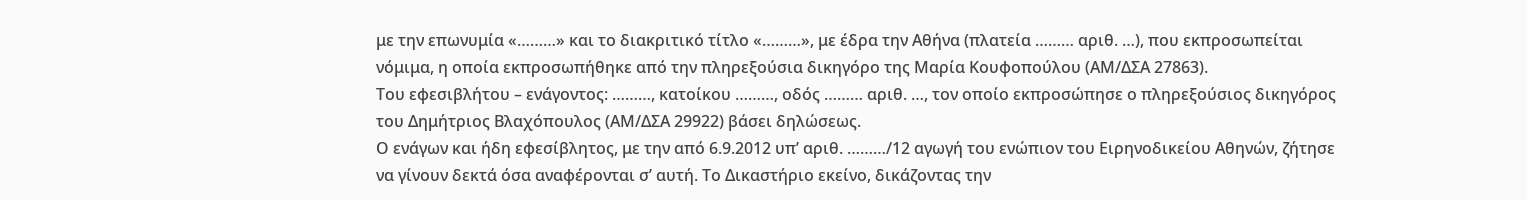με την επωνυμία «………» και το διακριτικό τίτλο «………», με έδρα την Αθήνα (πλατεία ……… αριθ. …), που εκπροσωπείται νόμιμα, η οποία εκπροσωπήθηκε από την πληρεξούσια δικηγόρο της Μαρία Κουφοπούλου (ΑΜ/ΔΣΑ 27863).
Του εφεσιβλήτου – ενάγοντος: ………, κατοίκου ………, οδός ……… αριθ. …, τον οποίο εκπροσώπησε ο πληρεξούσιος δικηγόρος του Δημήτριος Βλαχόπουλος (ΑΜ/ΔΣΑ 29922) βάσει δηλώσεως.
Ο ενάγων και ήδη εφεσίβλητος, με την από 6.9.2012 υπ’ αριθ. ………/12 αγωγή του ενώπιον του Ειρηνοδικείου Αθηνών, ζήτησε να γίνουν δεκτά όσα αναφέρονται σ’ αυτή. Το Δικαστήριο εκείνο, δικάζοντας την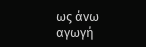ως άνω αγωγή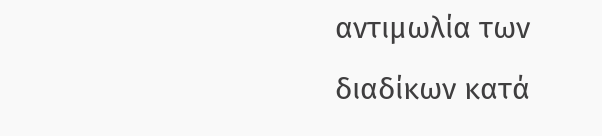αντιμωλία των διαδίκων κατά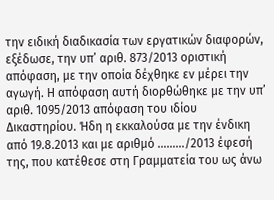την ειδική διαδικασία των εργατικών διαφορών, εξέδωσε, την υπ’ αριθ. 873/2013 οριστική απόφαση, με την οποία δέχθηκε εν μέρει την αγωγή. Η απόφαση αυτή διορθώθηκε με την υπ’ αριθ. 1095/2013 απόφαση του ιδίου Δικαστηρίου. Ήδη η εκκαλούσα με την ένδικη από 19.8.2013 και με αριθμό ………/2013 έφεσή της, που κατέθεσε στη Γραμματεία του ως άνω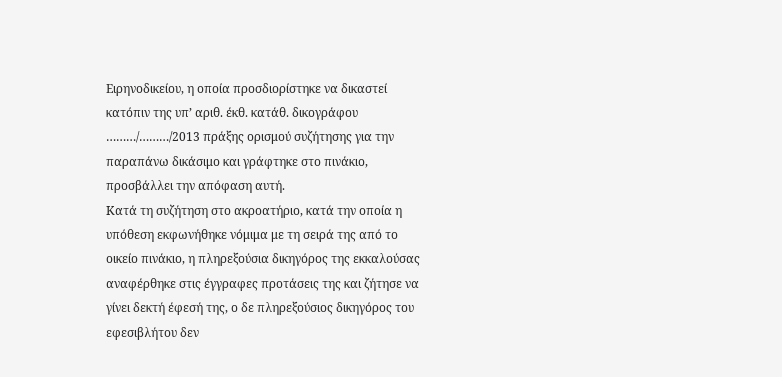Ειρηνοδικείου, η οποία προσδιορίστηκε να δικαστεί κατόπιν της υπ’ αριθ. έκθ. κατάθ. δικογράφου ………/………/2013 πράξης ορισμού συζήτησης για την παραπάνω δικάσιμο και γράφτηκε στο πινάκιο, προσβάλλει την απόφαση αυτή.
Κατά τη συζήτηση στο ακροατήριο, κατά την οποία η υπόθεση εκφωνήθηκε νόμιμα με τη σειρά της από το οικείο πινάκιο, η πληρεξούσια δικηγόρος της εκκαλούσας αναφέρθηκε στις έγγραφες προτάσεις της και ζήτησε να γίνει δεκτή έφεσή της, ο δε πληρεξούσιος δικηγόρος του εφεσιβλήτου δεν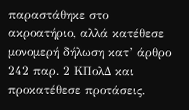παραστάθηκε στο ακροατήριο, αλλά κατέθεσε μονομερή δήλωση κατ’ άρθρο 242 παρ. 2 ΚΠολΔ και προκατέθεσε προτάσεις.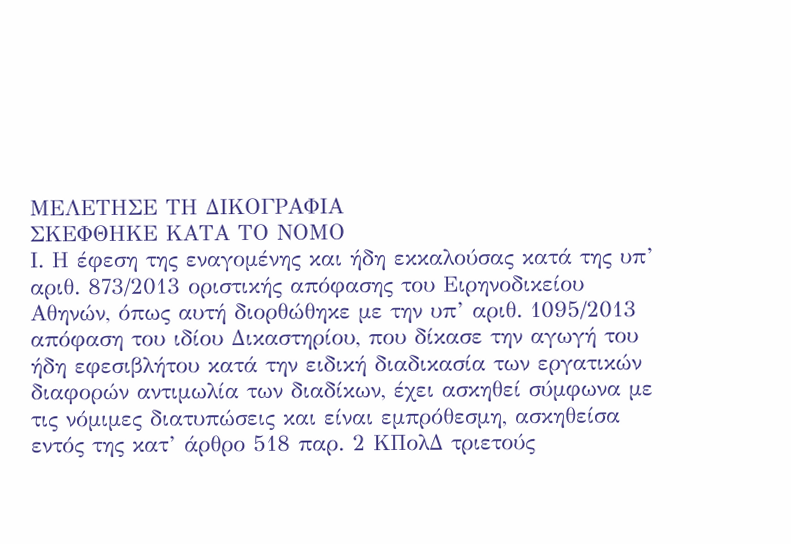ΜΕΛΕΤΗΣΕ ΤΗ ΔΙΚΟΓΡΑΦΙΑ
ΣΚΕΦΘΗΚΕ ΚΑΤΑ ΤΟ ΝΟΜΟ
Ι. Η έφεση της εναγομένης και ήδη εκκαλούσας κατά της υπ’ αριθ. 873/2013 οριστικής απόφασης του Ειρηνοδικείου Αθηνών, όπως αυτή διορθώθηκε με την υπ’ αριθ. 1095/2013 απόφαση του ιδίου Δικαστηρίου, που δίκασε την αγωγή του ήδη εφεσιβλήτου κατά την ειδική διαδικασία των εργατικών διαφορών αντιμωλία των διαδίκων, έχει ασκηθεί σύμφωνα με τις νόμιμες διατυπώσεις και είναι εμπρόθεσμη, ασκηθείσα εντός της κατ’ άρθρο 518 παρ. 2 ΚΠολΔ τριετούς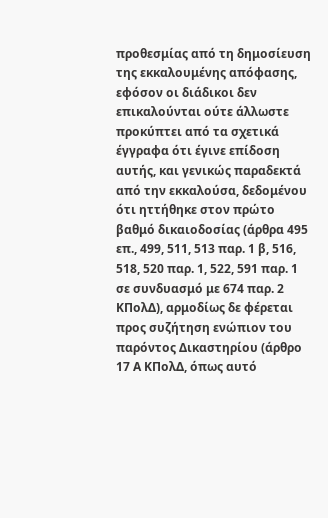προθεσμίας από τη δημοσίευση της εκκαλουμένης απόφασης, εφόσον οι διάδικοι δεν επικαλούνται ούτε άλλωστε προκύπτει από τα σχετικά έγγραφα ότι έγινε επίδοση αυτής, και γενικώς παραδεκτά από την εκκαλούσα, δεδομένου ότι ηττήθηκε στον πρώτο βαθμό δικαιοδοσίας (άρθρα 495 επ., 499, 511, 513 παρ. 1 β, 516, 518, 520 παρ. 1, 522, 591 παρ. 1 σε συνδυασμό με 674 παρ. 2 ΚΠολΔ), αρμοδίως δε φέρεται προς συζήτηση ενώπιον του παρόντος Δικαστηρίου (άρθρο 17 Α ΚΠολΔ, όπως αυτό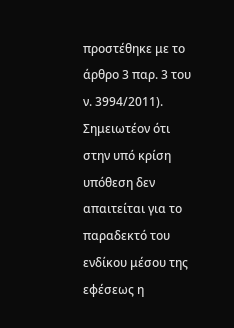προστέθηκε με το άρθρο 3 παρ. 3 του ν. 3994/2011). Σημειωτέον ότι στην υπό κρίση υπόθεση δεν απαιτείται για το παραδεκτό του ενδίκου μέσου της εφέσεως η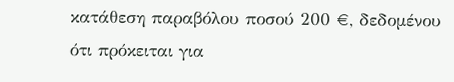κατάθεση παραβόλου ποσού 200 €, δεδομένου ότι πρόκειται για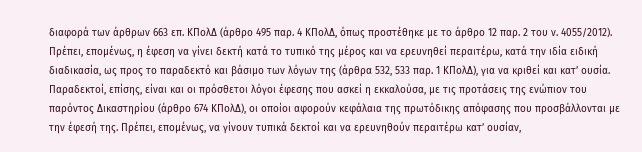διαφορά των άρθρων 663 επ. ΚΠολΔ (άρθρο 495 παρ. 4 ΚΠολΔ, όπως προστέθηκε με το άρθρο 12 παρ. 2 του ν. 4055/2012). Πρέπει, επομένως, η έφεση να γίνει δεκτή κατά το τυπικό της μέρος και να ερευνηθεί περαιτέρω, κατά την ιδία ειδική διαδικασία, ως προς το παραδεκτό και βάσιμο των λόγων της (άρθρα 532, 533 παρ. 1 ΚΠολΔ), για να κριθεί και κατ’ ουσία. Παραδεκτοί, επίσης, είναι και οι πρόσθετοι λόγοι έφεσης που ασκεί η εκκαλούσα, με τις προτάσεις της ενώπιον του παρόντος Δικαστηρίου (άρθρο 674 ΚΠολΔ), οι οποίοι αφορούν κεφάλαια της πρωτόδικης απόφασης που προσβάλλονται με την έφεσή της. Πρέπει, επομένως, να γίνουν τυπικά δεκτοί και να ερευνηθούν περαιτέρω κατ’ ουσίαν,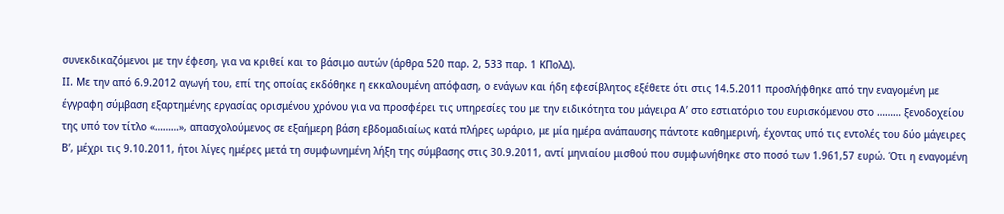συνεκδικαζόμενοι με την έφεση, για να κριθεί και το βάσιμο αυτών (άρθρα 520 παρ. 2, 533 παρ. 1 ΚΠολΔ).
ΙΙ. Με την από 6.9.2012 αγωγή του, επί της οποίας εκδόθηκε η εκκαλουμένη απόφαση, ο ενάγων και ήδη εφεσίβλητος εξέθετε ότι στις 14.5.2011 προσλήφθηκε από την εναγομένη με έγγραφη σύμβαση εξαρτημένης εργασίας ορισμένου χρόνου για να προσφέρει τις υπηρεσίες του με την ειδικότητα του μάγειρα Α’ στο εστιατόριο του ευρισκόμενου στο ……… ξενοδοχείου της υπό τον τίτλο «………», απασχολούμενος σε εξαήμερη βάση εβδομαδιαίως κατά πλήρες ωράριο, με μία ημέρα ανάπαυσης πάντοτε καθημερινή, έχοντας υπό τις εντολές του δύο μάγειρες Β’, μέχρι τις 9.10.2011, ήτοι λίγες ημέρες μετά τη συμφωνημένη λήξη της σύμβασης στις 30.9.2011, αντί μηνιαίου μισθού που συμφωνήθηκε στο ποσό των 1.961,57 ευρώ. Ότι η εναγομένη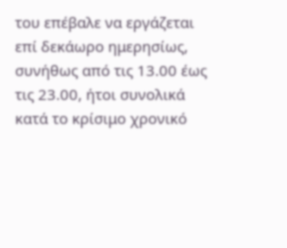του επέβαλε να εργάζεται επί δεκάωρο ημερησίως, συνήθως από τις 13.00 έως τις 23.00, ήτοι συνολικά κατά το κρίσιμο χρονικό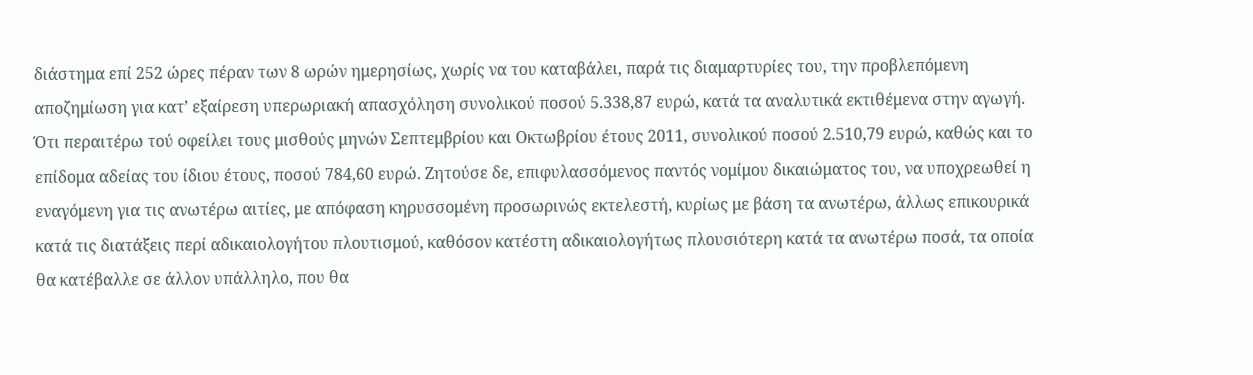διάστημα επί 252 ώρες πέραν των 8 ωρών ημερησίως, χωρίς να του καταβάλει, παρά τις διαμαρτυρίες του, την προβλεπόμενη αποζημίωση για κατ’ εξαίρεση υπερωριακή απασχόληση συνολικού ποσού 5.338,87 ευρώ, κατά τα αναλυτικά εκτιθέμενα στην αγωγή. Ότι περαιτέρω τού οφείλει τους μισθούς μηνών Σεπτεμβρίου και Οκτωβρίου έτους 2011, συνολικού ποσού 2.510,79 ευρώ, καθώς και το επίδομα αδείας του ίδιου έτους, ποσού 784,60 ευρώ. Ζητούσε δε, επιφυλασσόμενος παντός νομίμου δικαιώματος του, να υποχρεωθεί η εναγόμενη για τις ανωτέρω αιτίες, με απόφαση κηρυσσομένη προσωρινώς εκτελεστή, κυρίως με βάση τα ανωτέρω, άλλως επικουρικά κατά τις διατάξεις περί αδικαιολογήτου πλουτισμού, καθόσον κατέστη αδικαιολογήτως πλουσιότερη κατά τα ανωτέρω ποσά, τα οποία θα κατέβαλλε σε άλλον υπάλληλο, που θα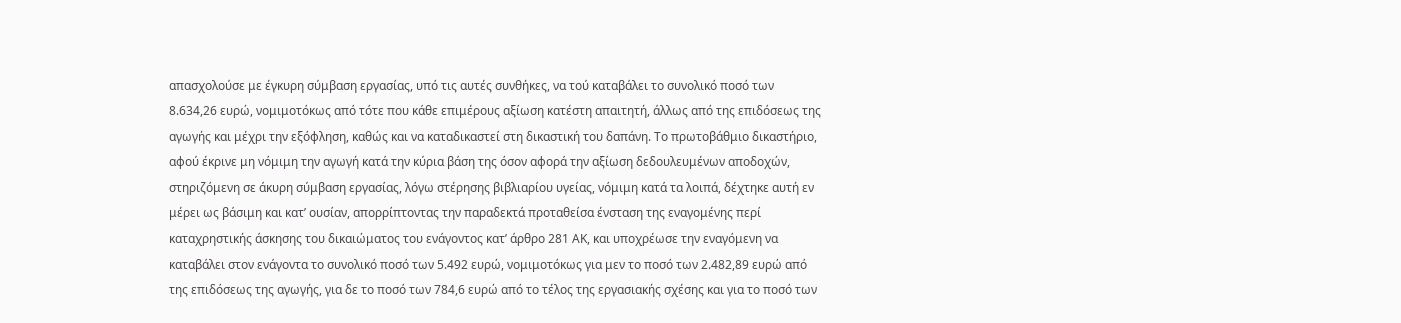απασχολούσε με έγκυρη σύμβαση εργασίας, υπό τις αυτές συνθήκες, να τού καταβάλει το συνολικό ποσό των 8.634,26 ευρώ, νομιμοτόκως από τότε που κάθε επιμέρους αξίωση κατέστη απαιτητή, άλλως από της επιδόσεως της αγωγής και μέχρι την εξόφληση, καθώς και να καταδικαστεί στη δικαστική του δαπάνη. Το πρωτοβάθμιο δικαστήριο, αφού έκρινε μη νόμιμη την αγωγή κατά την κύρια βάση της όσον αφορά την αξίωση δεδουλευμένων αποδοχών, στηριζόμενη σε άκυρη σύμβαση εργασίας, λόγω στέρησης βιβλιαρίου υγείας, νόμιμη κατά τα λοιπά, δέχτηκε αυτή εν μέρει ως βάσιμη και κατ’ ουσίαν, απορρίπτοντας την παραδεκτά προταθείσα ένσταση της εναγομένης περί καταχρηστικής άσκησης του δικαιώματος του ενάγοντος κατ’ άρθρο 281 ΑΚ, και υποχρέωσε την εναγόμενη να καταβάλει στον ενάγοντα το συνολικό ποσό των 5.492 ευρώ, νομιμοτόκως για μεν το ποσό των 2.482,89 ευρώ από της επιδόσεως της αγωγής, για δε το ποσό των 784,6 ευρώ από το τέλος της εργασιακής σχέσης και για το ποσό των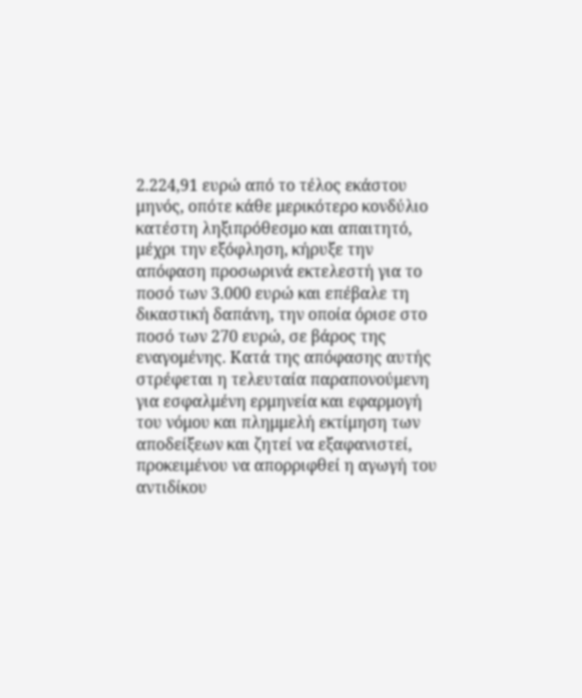2.224,91 ευρώ από το τέλος εκάστου μηνός, οπότε κάθε μερικότερο κονδύλιο κατέστη ληξιπρόθεσμο και απαιτητό, μέχρι την εξόφληση, κήρυξε την απόφαση προσωρινά εκτελεστή για το ποσό των 3.000 ευρώ και επέβαλε τη δικαστική δαπάνη, την οποία όρισε στο ποσό των 270 ευρώ, σε βάρος της εναγομένης. Κατά της απόφασης αυτής στρέφεται η τελευταία παραπονούμενη για εσφαλμένη ερμηνεία και εφαρμογή του νόμου και πλημμελή εκτίμηση των αποδείξεων και ζητεί να εξαφανιστεί, προκειμένου να απορριφθεί η αγωγή του αντιδίκου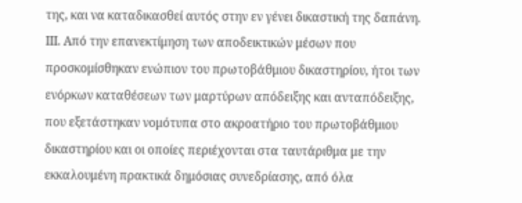της, και να καταδικασθεί αυτός στην εν γένει δικαστική της δαπάνη.
ΙΙΙ. Από την επανεκτίμηση των αποδεικτικών μέσων που προσκομίσθηκαν ενώπιον του πρωτοβάθμιου δικαστηρίου, ήτοι των ενόρκων καταθέσεων των μαρτύρων απόδειξης και ανταπόδειξης, που εξετάστηκαν νομότυπα στο ακροατήριο του πρωτοβάθμιου δικαστηρίου και οι οποίες περιέχονται στα ταυτάριθμα με την εκκαλουμένη πρακτικά δημόσιας συνεδρίασης, από όλα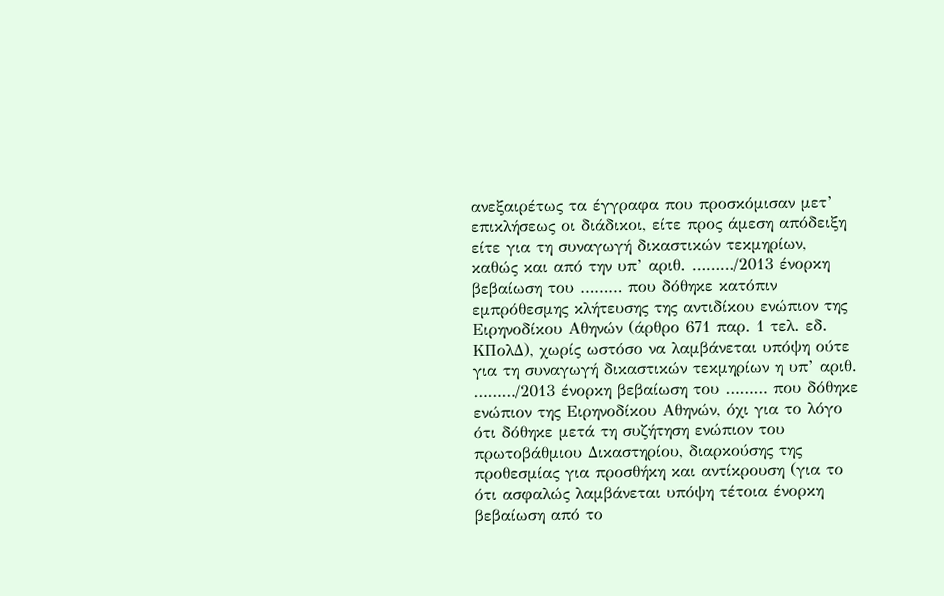ανεξαιρέτως τα έγγραφα που προσκόμισαν μετ’ επικλήσεως οι διάδικοι, είτε προς άμεση απόδειξη είτε για τη συναγωγή δικαστικών τεκμηρίων, καθώς και από την υπ’ αριθ. ………/2013 ένορκη βεβαίωση του ……… που δόθηκε κατόπιν εμπρόθεσμης κλήτευσης της αντιδίκου ενώπιον της Ειρηνοδίκου Αθηνών (άρθρο 671 παρ. 1 τελ. εδ. ΚΠολΔ), χωρίς ωστόσο να λαμβάνεται υπόψη ούτε για τη συναγωγή δικαστικών τεκμηρίων η υπ’ αριθ. ………/2013 ένορκη βεβαίωση του ……… που δόθηκε ενώπιον της Ειρηνοδίκου Αθηνών, όχι για το λόγο ότι δόθηκε μετά τη συζήτηση ενώπιον του πρωτοβάθμιου Δικαστηρίου, διαρκούσης της προθεσμίας για προσθήκη και αντίκρουση (για το ότι ασφαλώς λαμβάνεται υπόψη τέτοια ένορκη βεβαίωση από το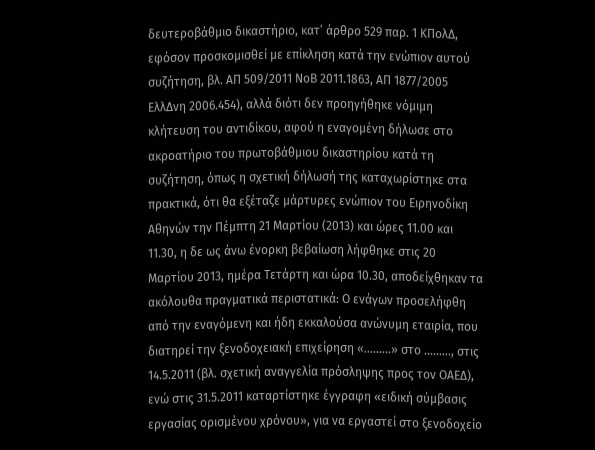δευτεροβάθμιο δικαστήριο, κατ’ άρθρο 529 παρ. 1 ΚΠολΔ, εφόσον προσκομισθεί με επίκληση κατά την ενώπιον αυτού συζήτηση, βλ. ΑΠ 509/2011 ΝοΒ 2011.1863, ΑΠ 1877/2005 ΕλλΔνη 2006.454), αλλά διότι δεν προηγήθηκε νόμιμη κλήτευση του αντιδίκου, αφού η εναγομένη δήλωσε στο ακροατήριο του πρωτοβάθμιου δικαστηρίου κατά τη συζήτηση, όπως η σχετική δήλωσή της καταχωρίστηκε στα πρακτικά, ότι θα εξέταζε μάρτυρες ενώπιον του Ειρηνοδίκη Αθηνών την Πέμπτη 21 Μαρτίου (2013) και ώρες 11.00 και 11.30, η δε ως άνω ένορκη βεβαίωση λήφθηκε στις 20 Μαρτίου 2013, ημέρα Τετάρτη και ώρα 10.30, αποδείχθηκαν τα ακόλουθα πραγματικά περιστατικά: Ο ενάγων προσελήφθη από την εναγόμενη και ήδη εκκαλούσα ανώνυμη εταιρία, που διατηρεί την ξενοδοχειακή επιχείρηση «………» στο ………, στις 14.5.2011 (βλ. σχετική αναγγελία πρόσληψης προς τον ΟΑΕΔ), ενώ στις 31.5.2011 καταρτίστηκε έγγραφη «ειδική σύμβασις εργασίας ορισμένου χρόνου», για να εργαστεί στο ξενοδοχείο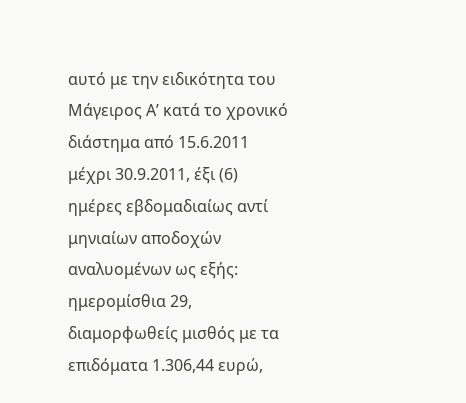αυτό με την ειδικότητα του Μάγειρος Α’ κατά το χρονικό διάστημα από 15.6.2011 μέχρι 30.9.2011, έξι (6) ημέρες εβδομαδιαίως αντί μηνιαίων αποδοχών αναλυομένων ως εξής: ημερομίσθια 29, διαμορφωθείς μισθός με τα επιδόματα 1.306,44 ευρώ,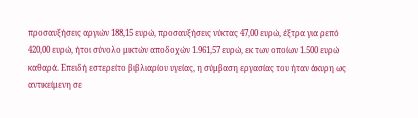προσαυξήσεις αργιών 188,15 ευρώ, προσαυξήσεις νύκτας 47,00 ευρώ, έξτρα για ρεπό 420,00 ευρώ, ήτοι σύνολο μικτών αποδοχών 1.961,57 ευρώ, εκ των οποίων 1.500 ευρώ καθαρά. Επειδή εστερείτο βιβλιαρίου υγείας, η σύμβαση εργασίας του ήταν άκυρη ως αντικείμενη σε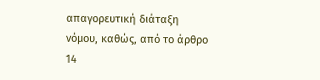απαγορευτική διάταξη νόμου, καθώς, από το άρθρο 14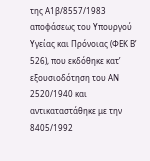της Α1β/8557/1983 αποφάσεως του Υπουργού Υγείας και Πρόνοιας (ΦΕΚ Β’ 526), που εκδόθηκε κατ’ εξουσιοδότηση του ΑΝ 2520/1940 και αντικαταστάθηκε με την 8405/1992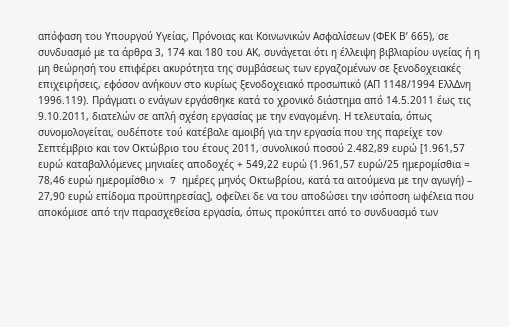απόφαση του Υπουργού Υγείας, Πρόνοιας και Κοινωνικών Ασφαλίσεων (ΦΕΚ Β’ 665), σε συνδυασμό με τα άρθρα 3, 174 και 180 του ΑΚ, συνάγεται ότι η έλλειψη βιβλιαρίου υγείας ή η μη θεώρησή του επιφέρει ακυρότητα της συμβάσεως των εργαζομένων σε ξενοδοχειακές επιχειρήσεις, εφόσον ανήκουν στο κυρίως ξενοδοχειακό προσωπικό (ΑΠ 1148/1994 ΕλλΔνη 1996.119). Πράγματι ο ενάγων εργάσθηκε κατά το χρονικό διάστημα από 14.5.2011 έως τις 9.10.2011, διατελών σε απλή σχέση εργασίας με την εναγομένη. Η τελευταία, όπως συνομολογείται, ουδέποτε τού κατέβαλε αμοιβή για την εργασία που της παρείχε τον Σεπτέμβριο και τον Οκτώβριο του έτους 2011, συνολικού ποσού 2.482,89 ευρώ [1.961,57 ευρώ καταβαλλόμενες μηνιαίες αποδοχές + 549,22 ευρώ (1.961,57 ευρώ/25 ημερομίσθια = 78,46 ευρώ ημερομίσθιο x 7 ημέρες μηνός Οκτωβρίου, κατά τα αιτούμενα με την αγωγή) – 27,90 ευρώ επίδομα προϋπηρεσίας], οφείλει δε να του αποδώσει την ισόποση ωφέλεια που αποκόμισε από την παρασχεθείσα εργασία, όπως προκύπτει από το συνδυασμό των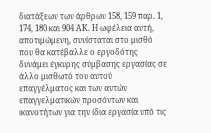διατάξεων των άρθρων 158, 159 παρ. 1, 174, 180 και 904 ΑΚ. Η ωφέλεια αυτή, αποτιμώμενη, συνίσταται στο μισθό που θα κατέβαλλε ο εργοδότης δυνάμει έγκυρης σύμβασης εργασίας σε άλλο μισθωτό του αυτού επαγγέλματος και των αυτών επαγγελματικών προσόντων και ικανοτήτων για την ίδια εργασία υπό τις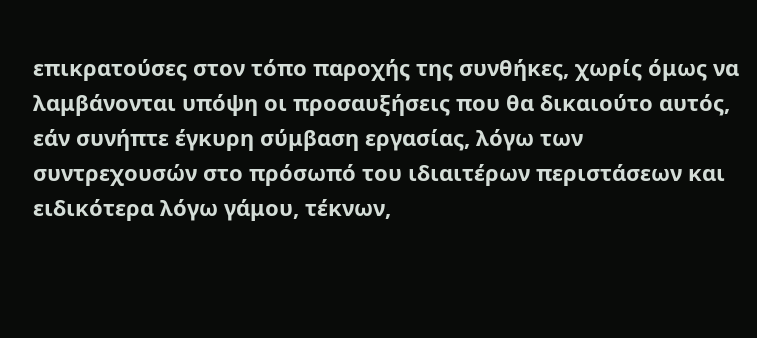επικρατούσες στον τόπο παροχής της συνθήκες, χωρίς όμως να λαμβάνονται υπόψη οι προσαυξήσεις που θα δικαιούτο αυτός, εάν συνήπτε έγκυρη σύμβαση εργασίας, λόγω των συντρεχουσών στο πρόσωπό του ιδιαιτέρων περιστάσεων και ειδικότερα λόγω γάμου, τέκνων,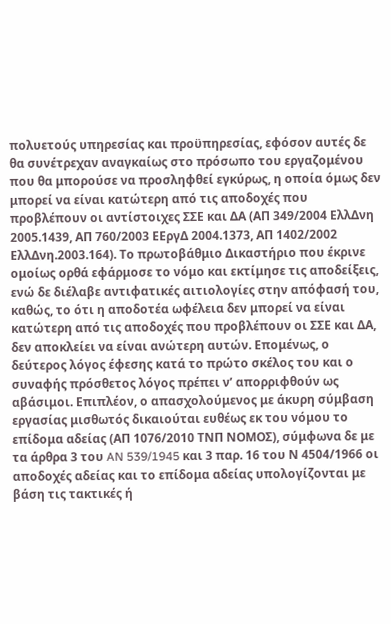πολυετούς υπηρεσίας και προϋπηρεσίας, εφόσον αυτές δε θα συνέτρεχαν αναγκαίως στο πρόσωπο του εργαζομένου που θα μπορούσε να προσληφθεί εγκύρως, η οποία όμως δεν μπορεί να είναι κατώτερη από τις αποδοχές που προβλέπουν οι αντίστοιχες ΣΣΕ και ΔΑ (ΑΠ 349/2004 ΕλλΔνη 2005.1439, ΑΠ 760/2003 ΕΕργΔ 2004.1373, ΑΠ 1402/2002 ΕλλΔνη.2003.164). Το πρωτοβάθμιο Δικαστήριο που έκρινε ομοίως ορθά εφάρμοσε το νόμο και εκτίμησε τις αποδείξεις, ενώ δε διέλαβε αντιφατικές αιτιολογίες στην απόφασή του, καθώς, το ότι η αποδοτέα ωφέλεια δεν μπορεί να είναι κατώτερη από τις αποδοχές που προβλέπουν οι ΣΣΕ και ΔΑ, δεν αποκλείει να είναι ανώτερη αυτών. Επομένως, ο δεύτερος λόγος έφεσης κατά το πρώτο σκέλος του και ο συναφής πρόσθετος λόγος πρέπει ν’ απορριφθούν ως αβάσιμοι. Επιπλέον, ο απασχολούμενος με άκυρη σύμβαση εργασίας μισθωτός δικαιούται ευθέως εκ του νόμου το επίδομα αδείας (ΑΠ 1076/2010 ΤΝΠ ΝΟΜΟΣ), σύμφωνα δε με τα άρθρα 3 του AN 539/1945 και 3 παρ. 16 του Ν 4504/1966 οι αποδοχές αδείας και το επίδομα αδείας υπολογίζονται με βάση τις τακτικές ή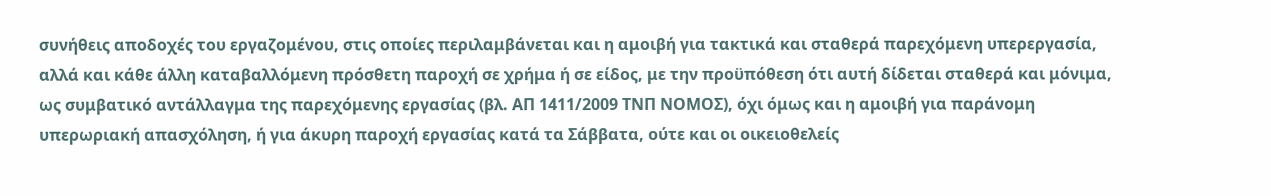συνήθεις αποδοχές του εργαζομένου, στις οποίες περιλαμβάνεται και η αμοιβή για τακτικά και σταθερά παρεχόμενη υπερεργασία, αλλά και κάθε άλλη καταβαλλόμενη πρόσθετη παροχή σε χρήμα ή σε είδος, με την προϋπόθεση ότι αυτή δίδεται σταθερά και μόνιμα, ως συμβατικό αντάλλαγμα της παρεχόμενης εργασίας (βλ. ΑΠ 1411/2009 ΤΝΠ ΝΟΜΟΣ), όχι όμως και η αμοιβή για παράνομη υπερωριακή απασχόληση, ή για άκυρη παροχή εργασίας κατά τα Σάββατα, ούτε και οι οικειοθελείς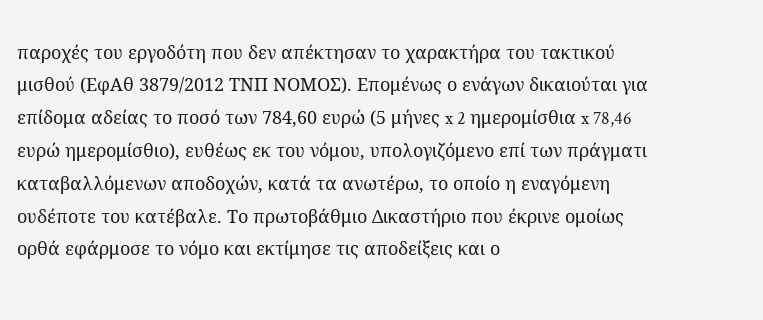παροχές του εργοδότη που δεν απέκτησαν το χαρακτήρα του τακτικού μισθού (ΕφΑθ 3879/2012 ΤΝΠ ΝΟΜΟΣ). Επομένως ο ενάγων δικαιούται για επίδομα αδείας το ποσό των 784,60 ευρώ (5 μήνες x 2 ημερομίσθια x 78,46 ευρώ ημερομίσθιο), ευθέως εκ του νόμου, υπολογιζόμενο επί των πράγματι καταβαλλόμενων αποδοχών, κατά τα ανωτέρω, το οποίο η εναγόμενη ουδέποτε του κατέβαλε. Το πρωτοβάθμιο Δικαστήριο που έκρινε ομοίως ορθά εφάρμοσε το νόμο και εκτίμησε τις αποδείξεις και ο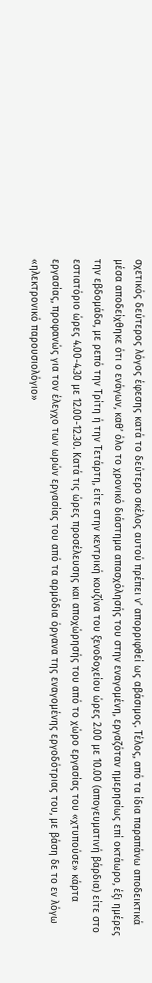σχετικός δεύτερος λόγος έφεσης κατά το δεύτερο σκέλος αυτού πρέπει ν’ απορριφθεί ως αβάσιμος. Τέλος, από τα ίδια παραπάνω αποδεικτικά μέσα αποδείχθηκε ότι ο ενάγων, καθ’ όλο το χρονικό διάστημα απασχόλησής του στην εναγομένη, εργαζόταν ημερησίως επί οκτάωρο, έξι ημέρες την εβδομάδα, με ρεπό την Τρίτη ή την Τετάρτη, είτε στην κεντρική κουζίνα του ξενοδοχείου ώρες 2.00 με 10.00 (απογευματινή βάρδια) είτε στο εστιατόριο ώρες 4.00-4.30 με 12.00-12.30. Κατά τις ώρες προσέλευσης και αποχώρησής του από το χώρο εργασίας του «χτυπούσε» κάρτα εργασίας, προφανώς για τον έλεγχο των ωρών εργασίας του από τα αρμόδια όργανα της εναγομένης εργοδότριας του, με βάση δε το εν λόγω «ηλεκτρονικό παρουσιολόγιο»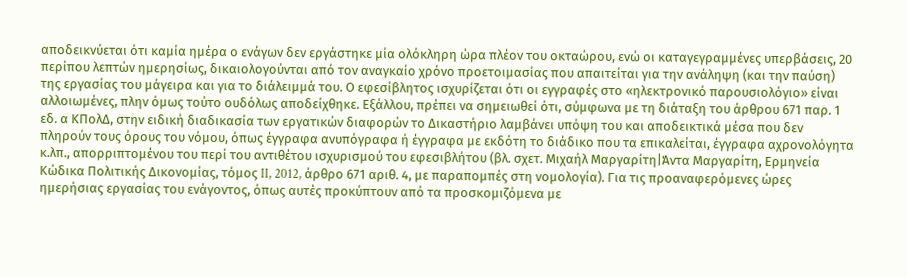αποδεικνύεται ότι καμία ημέρα ο ενάγων δεν εργάστηκε μία ολόκληρη ώρα πλέον του οκταώρου, ενώ οι καταγεγραμμένες υπερβάσεις, 20 περίπου λεπτών ημερησίως, δικαιολογούνται από τον αναγκαίο χρόνο προετοιμασίας που απαιτείται για την ανάληψη (και την παύση) της εργασίας του μάγειρα και για το διάλειμμά του. Ο εφεσίβλητος ισχυρίζεται ότι οι εγγραφές στο «ηλεκτρονικό παρουσιολόγιο» είναι αλλοιωμένες, πλην όμως τούτο ουδόλως αποδείχθηκε. Εξάλλου, πρέπει να σημειωθεί ότι, σύμφωνα με τη διάταξη του άρθρου 671 παρ. 1 εδ. α ΚΠολΔ, στην ειδική διαδικασία των εργατικών διαφορών το Δικαστήριο λαμβάνει υπόψη του και αποδεικτικά μέσα που δεν πληρούν τους όρους του νόμου, όπως έγγραφα ανυπόγραφα ή έγγραφα με εκδότη το διάδικο που τα επικαλείται, έγγραφα αχρονολόγητα κ.λπ., απορριπτομένου του περί του αντιθέτου ισχυρισμού του εφεσιβλήτου (βλ. σχετ. Μιχαήλ Μαργαρίτη|Άντα Μαργαρίτη, Ερμηνεία Κώδικα Πολιτικής Δικονομίας, τόμος II, 2012, άρθρο 671 αριθ. 4, με παραπομπές στη νομολογία). Για τις προαναφερόμενες ώρες ημερήσιας εργασίας του ενάγοντος, όπως αυτές προκύπτουν από τα προσκομιζόμενα με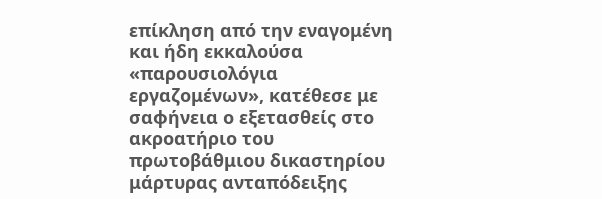επίκληση από την εναγομένη και ήδη εκκαλούσα «παρουσιολόγια εργαζομένων», κατέθεσε με σαφήνεια ο εξετασθείς στο ακροατήριο του πρωτοβάθμιου δικαστηρίου μάρτυρας ανταπόδειξης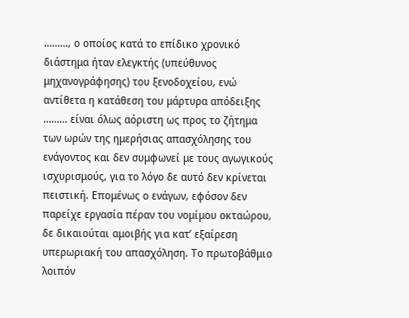………, ο οποίος κατά το επίδικο χρονικό διάστημα ήταν ελεγκτής (υπεύθυνος μηχανογράφησης) του ξενοδοχείου, ενώ αντίθετα η κατάθεση του μάρτυρα απόδειξης ……… είναι όλως αόριστη ως προς το ζήτημα των ωρών της ημερήσιας απασχόλησης του ενάγοντος και δεν συμφωνεί με τους αγωγικούς ισχυρισμούς, για το λόγο δε αυτό δεν κρίνεται πειστική. Επομένως ο ενάγων, εφόσον δεν παρείχε εργασία πέραν του νομίμου οκταώρου, δε δικαιούται αμοιβής για κατ’ εξαίρεση υπερωριακή του απασχόληση. Το πρωτοβάθμιο λοιπόν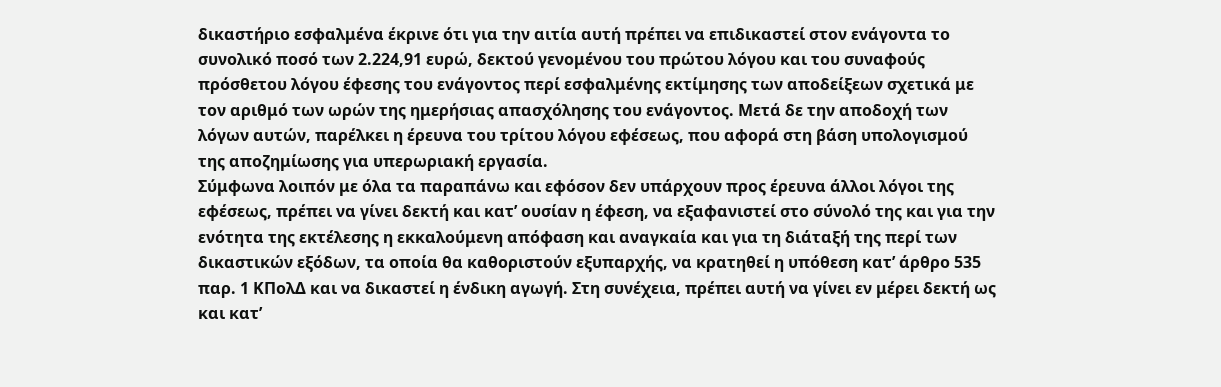δικαστήριο εσφαλμένα έκρινε ότι για την αιτία αυτή πρέπει να επιδικαστεί στον ενάγοντα το συνολικό ποσό των 2.224,91 ευρώ, δεκτού γενομένου του πρώτου λόγου και του συναφούς πρόσθετου λόγου έφεσης του ενάγοντος περί εσφαλμένης εκτίμησης των αποδείξεων σχετικά με τον αριθμό των ωρών της ημερήσιας απασχόλησης του ενάγοντος. Μετά δε την αποδοχή των λόγων αυτών, παρέλκει η έρευνα του τρίτου λόγου εφέσεως, που αφορά στη βάση υπολογισμού της αποζημίωσης για υπερωριακή εργασία.
Σύμφωνα λοιπόν με όλα τα παραπάνω και εφόσον δεν υπάρχουν προς έρευνα άλλοι λόγοι της εφέσεως, πρέπει να γίνει δεκτή και κατ’ ουσίαν η έφεση, να εξαφανιστεί στο σύνολό της και για την ενότητα της εκτέλεσης η εκκαλούμενη απόφαση και αναγκαία και για τη διάταξή της περί των δικαστικών εξόδων, τα οποία θα καθοριστούν εξυπαρχής, να κρατηθεί η υπόθεση κατ’ άρθρο 535 παρ. 1 ΚΠολΔ και να δικαστεί η ένδικη αγωγή. Στη συνέχεια, πρέπει αυτή να γίνει εν μέρει δεκτή ως και κατ’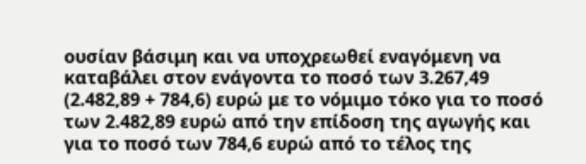ουσίαν βάσιμη και να υποχρεωθεί εναγόμενη να καταβάλει στον ενάγοντα το ποσό των 3.267,49 (2.482,89 + 784,6) ευρώ με το νόμιμο τόκο για το ποσό των 2.482,89 ευρώ από την επίδοση της αγωγής και για το ποσό των 784,6 ευρώ από το τέλος της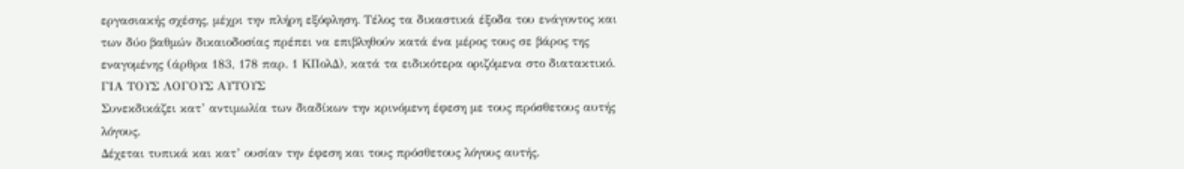εργασιακής σχέσης, μέχρι την πλήρη εξόφληση. Τέλος τα δικαστικά έξοδα του ενάγοντος και των δύο βαθμών δικαιοδοσίας πρέπει να επιβληθούν κατά ένα μέρος τους σε βάρος της εναγομένης (άρθρα 183, 178 παρ. 1 ΚΠολΔ), κατά τα ειδικότερα οριζόμενα στο διατακτικό.
ΓΙΑ ΤΟΥΣ ΛΟΓΟΥΣ ΑΥΤΟΥΣ
Συνεκδικάζει κατ’ αντιμωλία των διαδίκων την κρινόμενη έφεση με τους πρόσθετους αυτής λόγους.
Δέχεται τυπικά και κατ’ ουσίαν την έφεση και τους πρόσθετους λόγους αυτής.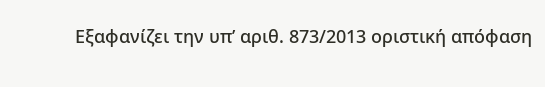Εξαφανίζει την υπ’ αριθ. 873/2013 οριστική απόφαση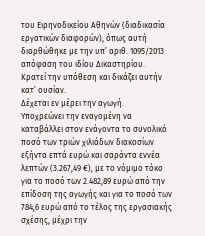του Ειρηνοδικείου Αθηνών (διαδικασία εργατικών διαφορών), όπως αυτή διορθώθηκε με την υπ’ αριθ. 1095/2013 απόφαση του ιδίου Δικαστηρίου.
Κρατεί την υπόθεση και δικάζει αυτήν κατ’ ουσίαν.
Δέχεται εν μέρει την αγωγή.
Υποχρεώνει την εναγομένη να καταβάλλει στον ενάγοντα το συνολικό ποσό των τριών χιλιάδων διακοσίων εξήντα επτά ευρώ και σαράντα εννέα λεπτών (3.267,49 €), με το νόμιμο τόκο για το ποσό των 2.482,89 ευρώ από την επίδοση της αγωγής και για το ποσό των 784,6 ευρώ από το τέλος της εργασιακής σχέσης, μέχρι την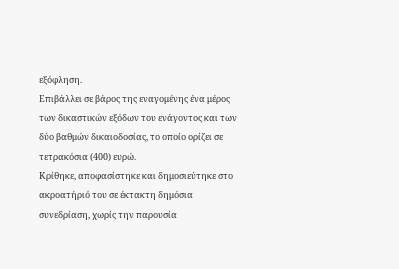εξόφληση.
Επιβάλλει σε βάρος της εναγομένης ένα μέρος των δικαστικών εξόδων του ενάγοντος και των δύο βαθμών δικαιοδοσίας, το οποίο ορίζει σε τετρακόσια (400) ευρώ.
Κρίθηκε, αποφασίστηκε και δημοσιεύτηκε στο ακροατήριό του σε έκτακτη δημόσια συνεδρίαση, χωρίς την παρουσία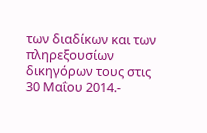των διαδίκων και των πληρεξουσίων δικηγόρων τους στις 30 Μαΐου 2014.-